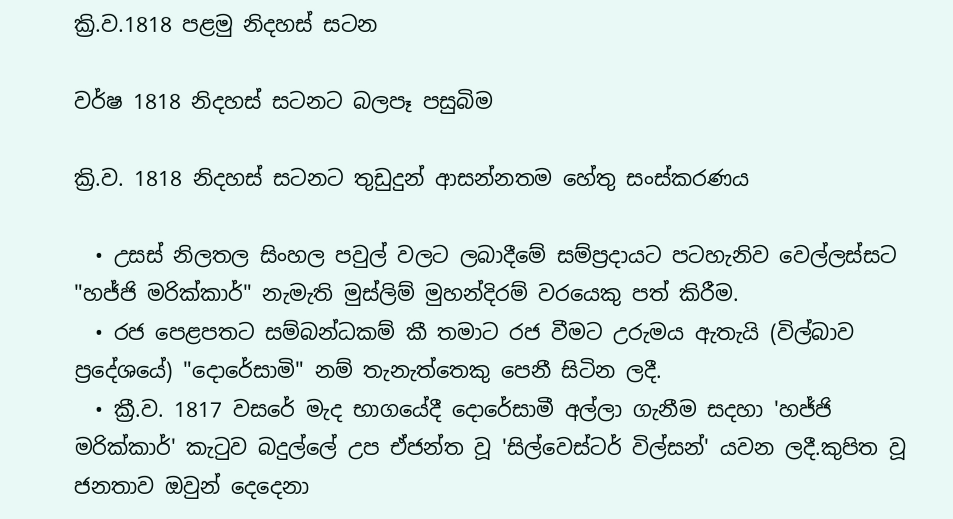ක්‍රි.ව.1818 පළමු නිදහස් සටන

වර්ෂ 1818 නිදහස් සටනට බලපෑ පසුබිම

ක්‍රි.ව. 1818 නිදහස් සටනට තුඩුදුන් ආසන්නතම හේතු සංස්කරණය

  • උසස් නිලතල සිංහල පවුල් වලට ලබාදීමේ සම්ප්‍රදායට පටහැනිව වෙල්ලස්සට "හජ්ජි මරික්කාර්" නැමැති මුස්ලිම් මුහන්දිරම් වරයෙකු පත් කිරීම.
  • රජ පෙළපතට සම්බන්ධකම් කී තමාට රජ වීමට උරුමය ඇතැයි (විල්බාව ප්‍රදේශයේ) "දොරේසාමි" නම් තැනැත්තෙකු පෙනී සිටින ලදී.
  • ක්‍රී.ව. 1817 වසරේ මැද භාගයේදී දොරේසාමී අල්ලා ගැනීම සදහා 'හජ්ජි මරික්කාර්' කැටුව බදුල්ලේ උප ඒජන්ත වූ 'සිල්වෙස්ටර් විල්සන්' යවන ලදී.කුපිත වූ ජනතාව ඔවුන් දෙදෙනා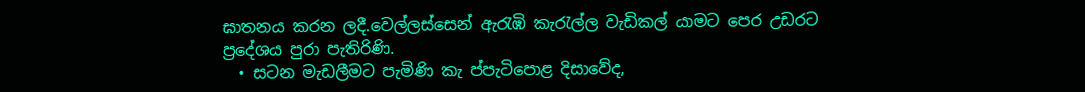ඝාතනය කරන ලදී.වෙල්ලස්සෙන් ඇරැඹි කැරැල්ල වැඩිකල් යාමට පෙර උඩරට ප්‍රදේශය පුරා පැතිරිණි.
  • සටන මැඩලීමට පැමිණි කැ ප්පැටිපොළ දිසාවේද,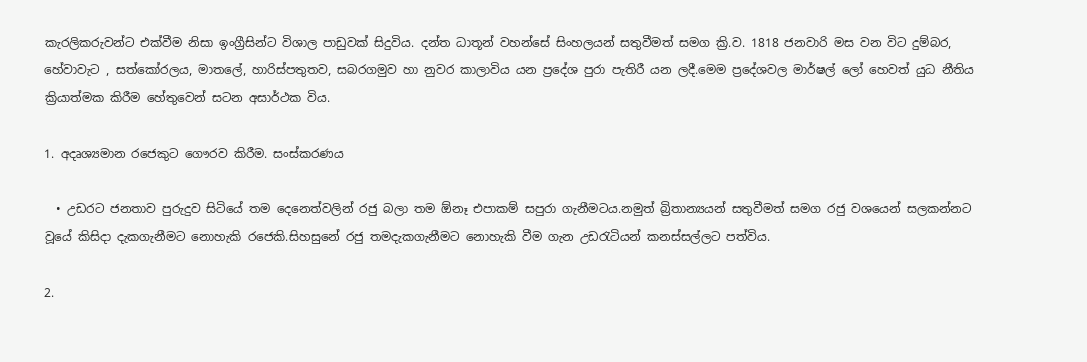කැරලිකරුවන්ට එක්වීම නිසා ඉංග්‍රීසින්ට විශාල පාඩුවක් සිදුවිය. දන්ත ධාතූන් වහන්සේ සිංහලයන් සතුවීමත් සමග ක්‍රි.ව. 1818 ජනවාරි මස වන විට දුම්බර, හේවාවැට , සත්කෝරලය, මාතලේ, හාරිස්පතුතව, සබරගමුව හා නුවර කාලාවිය යන ප්‍රදේශ පුරා පැතිරී යන ලදී.මෙම ප්‍රදේශවල මාර්ෂල් ලෝ හෙවත් යුධ නීතිය ක්‍රියාත්මක කිරීම හේතුවෙන් සටන අසාර්ථක විය.

1. අදෘශ්‍යමාන රජෙකුට ගෞරව කිරීම. සංස්කරණය

  • උඩරට ජනතාව පුරුදුව සිටියේ තම දෙනෙත්වලින් රජු බලා තම ඕනෑ එපාකම් සපුරා ගැනීමටය.නමුත් බ්‍රිතාන්‍යයන් සතුවීමත් සමග රජු වශයෙන් සලකන්නට වූයේ කිසිදා දැකගැනීමට නොහැකි රජෙකි.සිහසුනේ රජු තමදැකගැනීමට නොහැකි වීම ගැන උඩරැටියන් කනස්සල්ලට පත්විය.

2.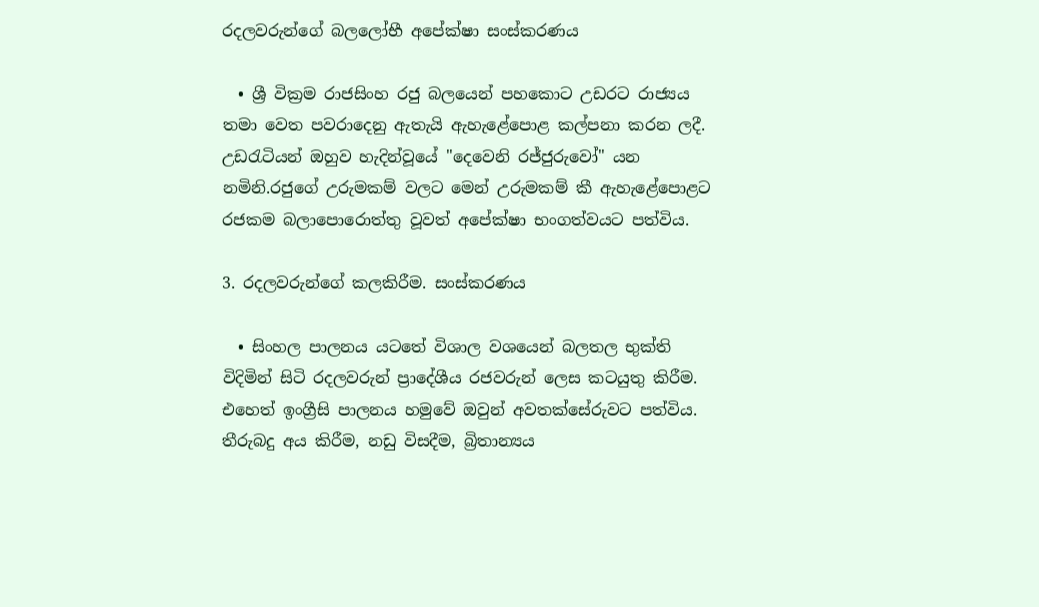රදලවරුන්ගේ බලලෝභී අපේක්ෂා සංස්කරණය

  • ශ්‍රී වික්‍රම රාජසිංහ රජු බලයෙන් පහකොට උඩරට රාජ්‍යය තමා වෙත පවරාදෙනු ඇතැයි ඇහැළේපොළ කල්පනා කරන ලදී. උඩරැටියන් ඔහුව හැදින්වූයේ "දෙවෙනි රජ්ජුරුවෝ" යන නමිනි.රජුගේ උරුමකම් වලට මෙන් උරුමකම් කී ඇහැළේපොළට රජකම බලාපොරොත්තු වූවත් අපේක්ෂා භංගත්වයට පත්විය.

3. රදලවරුන්ගේ කලකිරීම. සංස්කරණය

  • සිංහල පාලනය යටතේ විශාල වශයෙන් බලතල භුක්ති විදිමින් සිටි රදලවරුන් ප්‍රාදේශීය රජවරුන් ලෙස කටයුතු කිරීම. එහෙත් ඉංග්‍රීසි පාලනය හමුවේ ඔවුන් අවතක්සේරුවට පත්විය. තීරුබදු අය කිරීම, නඩු විසදීම, බ්‍රිතාන්‍යය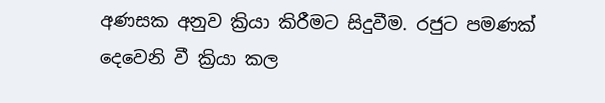අණසක අනුව ක්‍රියා කිරීමට සිදුවීම. රජුට පමණක් දෙවෙනි වී ක්‍රියා කල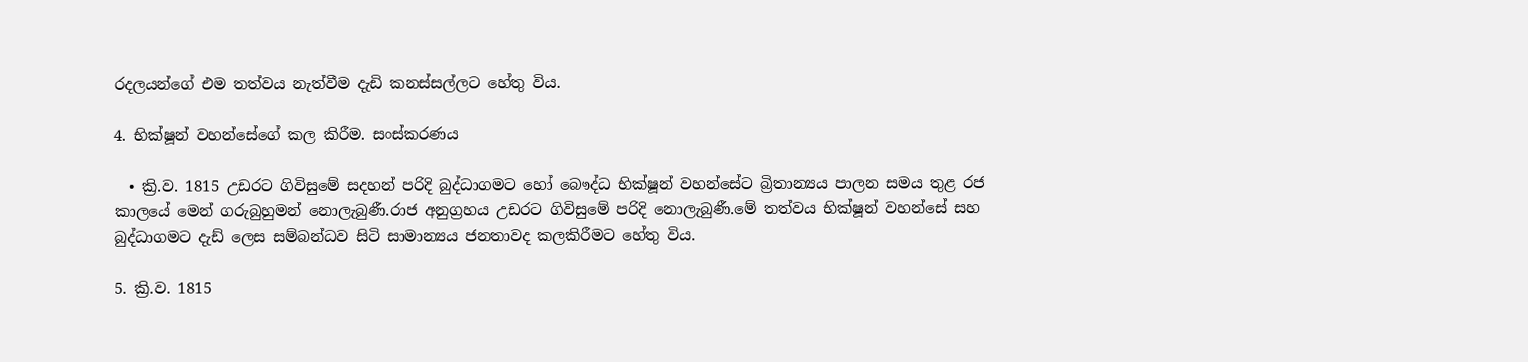රදලයන්ගේ එම තත්වය නැත්වීම දැඩි කනස්සල්ලට හේතු විය.

4. භික්ෂූන් වහන්සේගේ කල කිරීම. සංස්කරණය

  • ක්‍රි.ව. 1815 උඩරට ගිවිසුමේ සදහන් පරිදි බුද්ධාගමට හෝ බෞද්ධ භික්ෂූන් වහන්සේට බ්‍රිතාන්‍යය පාලන සමය තුළ රජ කාලයේ මෙන් ගරුබුහුමන් නොලැබුණී.රාජ අනුග්‍රහය උඩරට ගිවිසුමේ පරිදි නොලැබුණී.මේ තත්වය භික්ෂූන් වහන්සේ සහ බුද්ධාගමට දැඩ් ලෙස සම්බන්ධව සිටි සාමාන්‍යය ජනතාවද කලකිරීමට හේතු විය.

5. ක්‍රි.ව. 1815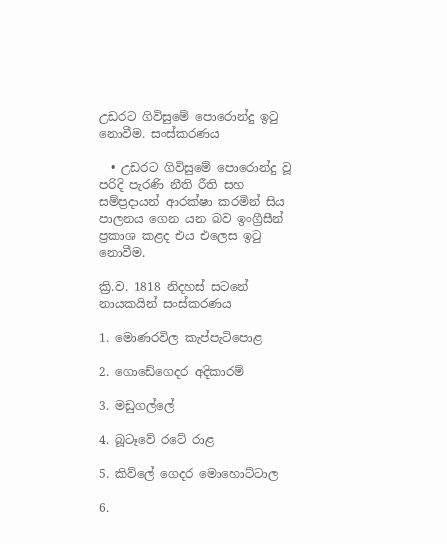උඩරට ගිවිසුමේ පොරොන්දු ඉටු නොවීම. සංස්කරණය

  • උඩරට ගිවිසුමේ පොරොන්දු වූ පරිදි පැරණි නීති රීති සහ සම්ප්‍රදායන් ආරක්ෂා කරමින් සිය පාලනය ගෙන යන බව ඉංග්‍රීසීන් ප්‍රකාශ කළද එය එලෙස ඉටු නොවීම.

ක්‍රි.ව. 1818 නිදහස් සටනේ නායකයින් සංස්කරණය

1. මොණරවිල කැප්පැටිපොළ

2. ගොඩේගෙදර අදිකාරම්

3. මඩුගල්ලේ

4. බූටෑවේ රටේ රාළ

5. කිව්ලේ ගෙදර මොහොට්ටාල

6.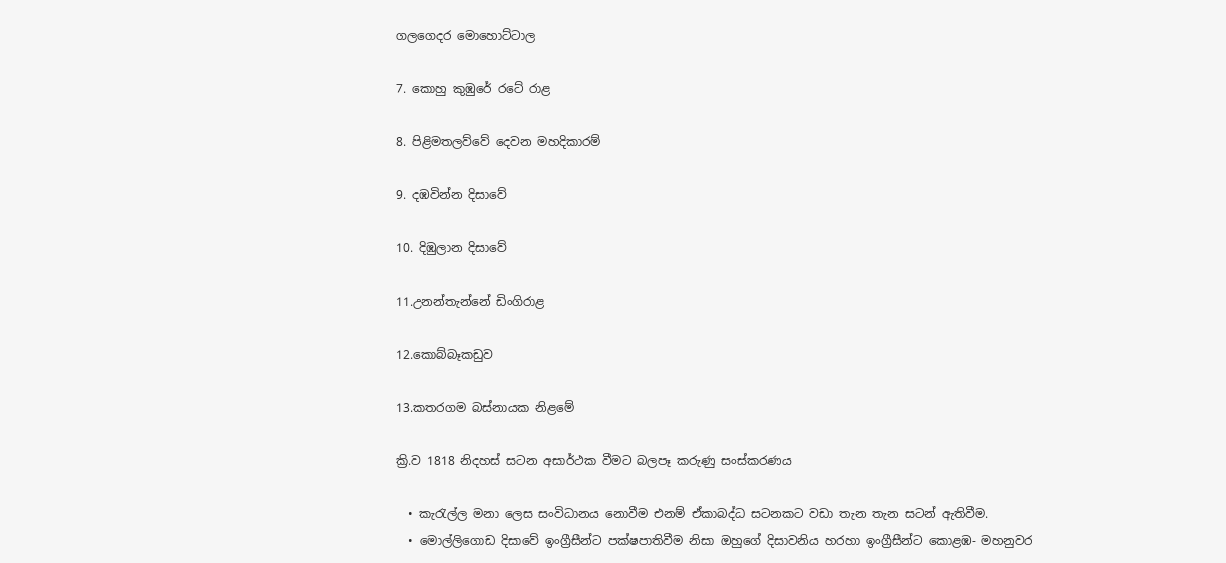ගලගෙදර මොහොට්ටාල

7. කොහු කුඹුරේ රටේ රාළ

8. පිළිමතලව්වේ දෙවන මහදිකාරම්

9. දඹවින්න දිසාවේ

10. දිඹුලාන දිසාවේ

11.උනන්තැන්නේ ඩිංගිරාළ

12.කොබ්බෑකඩුව

13.කතරගම බස්නායක නිළමේ

ක්‍රි.ව 1818 නිදහස් සටන අසාර්ථක වීමට බලපෑ කරුණු සංස්කරණය

  • කැරැල්ල මනා ලෙස සංවිධානය නොවීම එනම් ඒකාබද්ධ සටනකට වඩා තැන තැන සටන් ඇතිවීම.
  • මොල්ලිගොඩ දිසාවේ ඉංග්‍රීසීන්ට පක්ෂපාතිවීම නිසා ඔහුගේ දිසාවනිය හරහා ඉංග්‍රීසීන්ට කොළඹ- මහනුවර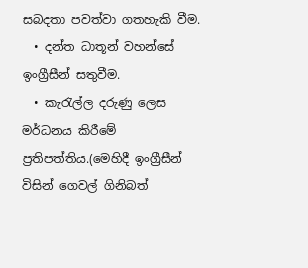සබදතා පවත්වා ගතහැකි වීම.
  • දන්ත ධාතූන් වහන්සේ ඉංග්‍රීසීන් සතුවීම.
  • කැරැල්ල දරුණු ලෙස මර්ධනය කිරීමේ ප්‍රතිපත්තිය.(මෙහිදී ඉංග්‍රීසීන් විසින් ගෙවල් ගිනිබත්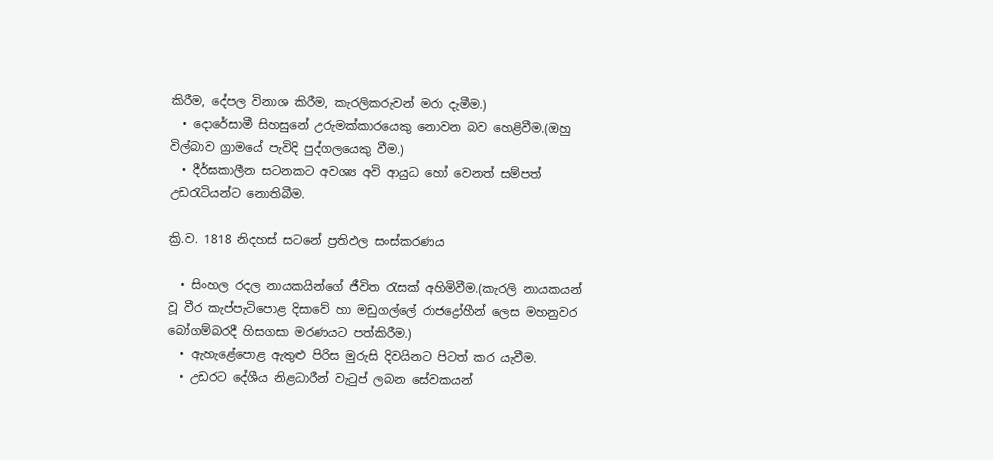කිරීම, දේපල විනාශ කිරීම, කැරලිකරුවන් මරා දැමීම.)
  • දොරේසාමී සිහසුනේ උරුමක්කාරයෙකු නොවන බව හෙළිවීම.(ඔහු විල්බාව ග්‍රාමයේ පැවිදි පුද්ගලයෙකු වීම.)
  • දීර්ඝකාලීන සටනකට අවශ්‍ය අවි ආයුධ හෝ වෙනත් සම්පත් උඩරැටියන්ට නොතිබීම.

ක්‍රි.ව. 1818 නිදහස් සටනේ ප්‍රතිඵල සංස්කරණය

  • සිංහල රදල නායකයින්ගේ ජීවිත රැසක් අහිමිවීම.(කැරලි නායකයන් වූ වීර කැප්පැටිපොළ දිසාවේ හා මඩුගල්ලේ රාජද්‍රෝහීන් ලෙස මහනුවර බෝගම්බරදී හිසගසා මරණයට පත්කිරීම.)
  • ඇහැළේපොළ ඇතුළු පිරිස මුරුසි දිවයිනට පිටත් කර යැවීම.
  • උඩරට දේශීය නිළධාරීන් වැටුප් ලබන සේවකයන්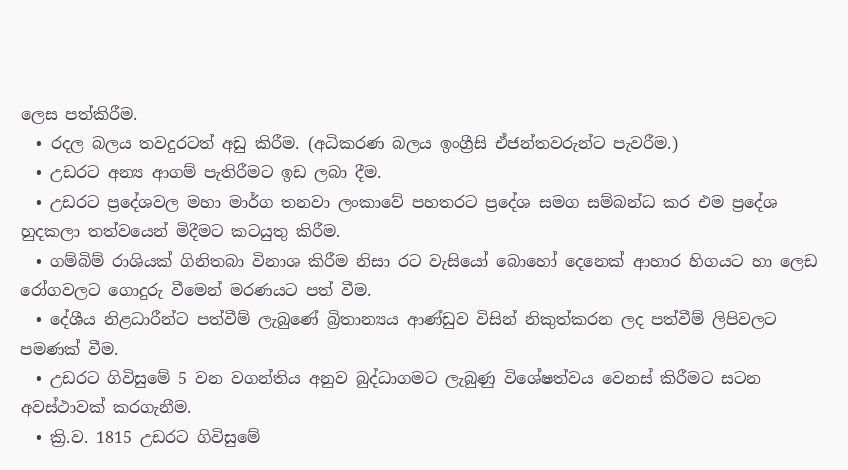ලෙස පත්කිරීම.
  • රදල බලය තවදුරටත් අඩු කිරීම. (අධිකරණ බලය ඉංග්‍රීසි ඒජන්තවරුන්ට පැවරීම.)
  • උඩරට අන්‍ය ආගම් පැතිරීමට ඉඩ ලබා දීම.
  • උඩරට ප්‍රදේශවල මහා මාර්ග තනවා ලංකාවේ පහතරට ප්‍රදේශ සමග සම්බන්ධ කර එම ප්‍රදේශ හුදකලා තත්වයෙන් මිදීමට කටයුතු කිරීම.
  • ගම්බිම් රාශියක් ගිනිතබා විනාශ කිරීම නිසා රට වැසියෝ බොහෝ දෙනෙක් ආහාර හිගයට හා ලෙඩ රෝගවලට ගොදුරු වීමෙන් මරණයට පත් වීම.
  • දේශීය නිළධාරීන්ට පත්වීම් ලැබුණේ බ්‍රිතාන්‍යය ආණ්ඩුව විසින් නිකුත්කරන ලද පත්වීම් ලිපිවලට පමණක් වීම.
  • උඩරට ගිවිසුමේ 5 වන වගන්තිය අනුව බුද්ධාගමට ලැබුණු විශේෂත්වය වෙනස් කිරීමට සටන අවස්ථාවක් කරගැනීම.
  • ක්‍රි.ව. 1815 උඩරට ගිවිසුමේ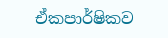ඒකපාර්ෂිකව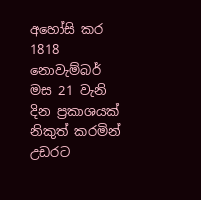අහෝසි කර 1818 නොවැම්බර් මස 21 වැනි දින ප්‍රකාශයක් නිකුත් කරමින් උඩරට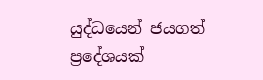යුද්ධයෙන් ජයගත් ප්‍රදේශයක්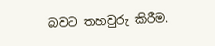බවට තහවුරු කිරීම.